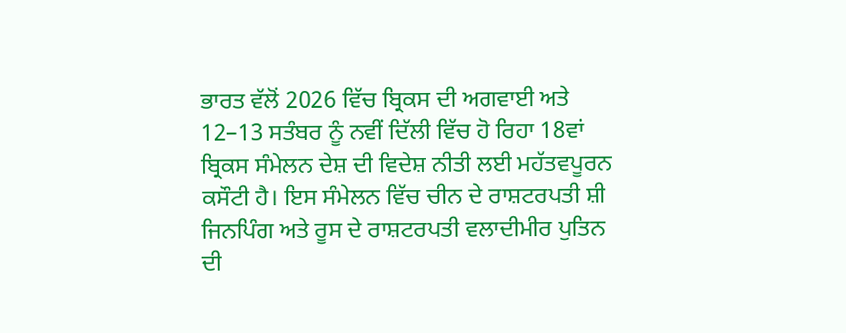ਭਾਰਤ ਵੱਲੋਂ 2026 ਵਿੱਚ ਬ੍ਰਿਕਸ ਦੀ ਅਗਵਾਈ ਅਤੇ 12–13 ਸਤੰਬਰ ਨੂੰ ਨਵੀਂ ਦਿੱਲੀ ਵਿੱਚ ਹੋ ਰਿਹਾ 18ਵਾਂ ਬ੍ਰਿਕਸ ਸੰਮੇਲਨ ਦੇਸ਼ ਦੀ ਵਿਦੇਸ਼ ਨੀਤੀ ਲਈ ਮਹੱਤਵਪੂਰਨ ਕਸੌਟੀ ਹੈ। ਇਸ ਸੰਮੇਲਨ ਵਿੱਚ ਚੀਨ ਦੇ ਰਾਸ਼ਟਰਪਤੀ ਸ਼ੀ ਜਿਨਪਿੰਗ ਅਤੇ ਰੂਸ ਦੇ ਰਾਸ਼ਟਰਪਤੀ ਵਲਾਦੀਮੀਰ ਪੁਤਿਨ ਦੀ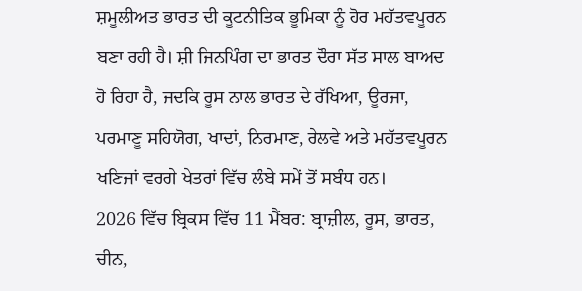ਸ਼ਮੂਲੀਅਤ ਭਾਰਤ ਦੀ ਕੂਟਨੀਤਿਕ ਭੂਮਿਕਾ ਨੂੰ ਹੋਰ ਮਹੱਤਵਪੂਰਨ ਬਣਾ ਰਹੀ ਹੈ। ਸ਼ੀ ਜਿਨਪਿੰਗ ਦਾ ਭਾਰਤ ਦੌਰਾ ਸੱਤ ਸਾਲ ਬਾਅਦ ਹੋ ਰਿਹਾ ਹੈ, ਜਦਕਿ ਰੂਸ ਨਾਲ ਭਾਰਤ ਦੇ ਰੱਖਿਆ, ਊਰਜਾ, ਪਰਮਾਣੂ ਸਹਿਯੋਗ, ਖਾਦਾਂ, ਨਿਰਮਾਣ, ਰੇਲਵੇ ਅਤੇ ਮਹੱਤਵਪੂਰਨ ਖਣਿਜਾਂ ਵਰਗੇ ਖੇਤਰਾਂ ਵਿੱਚ ਲੰਬੇ ਸਮੇਂ ਤੋਂ ਸਬੰਧ ਹਨ।
2026 ਵਿੱਚ ਬ੍ਰਿਕਸ ਵਿੱਚ 11 ਮੈਂਬਰ: ਬ੍ਰਾਜ਼ੀਲ, ਰੂਸ, ਭਾਰਤ, ਚੀਨ,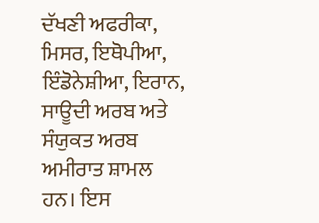ਦੱਖਣੀ ਅਫਰੀਕਾ, ਮਿਸਰ, ਇਥੋਪੀਆ, ਇੰਡੋਨੇਸ਼ੀਆ, ਇਰਾਨ, ਸਾਊਦੀ ਅਰਬ ਅਤੇ ਸੰਯੁਕਤ ਅਰਬ ਅਮੀਰਾਤ ਸ਼ਾਮਲ ਹਨ। ਇਸ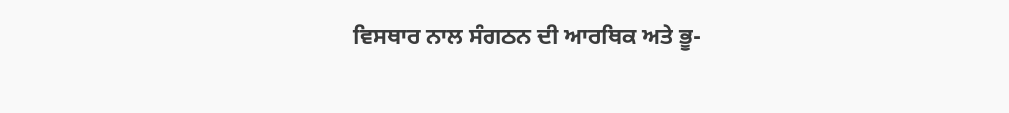ਵਿਸਥਾਰ ਨਾਲ ਸੰਗਠਨ ਦੀ ਆਰਥਿਕ ਅਤੇ ਭੂ-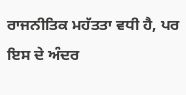ਰਾਜਨੀਤਿਕ ਮਹੱਤਤਾ ਵਧੀ ਹੈ, ਪਰ ਇਸ ਦੇ ਅੰਦਰ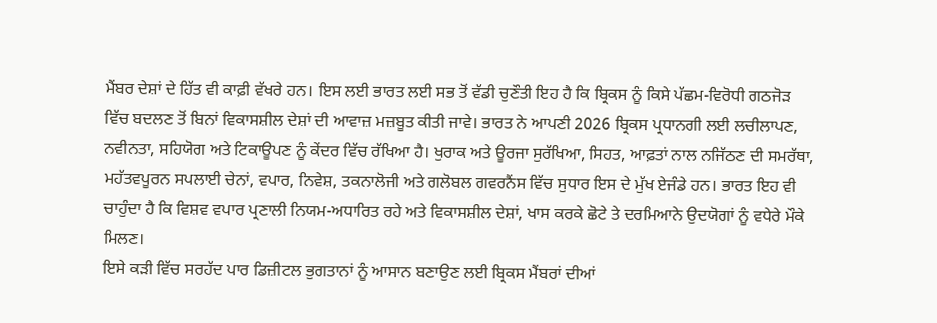ਮੈਂਬਰ ਦੇਸ਼ਾਂ ਦੇ ਹਿੱਤ ਵੀ ਕਾਫ਼ੀ ਵੱਖਰੇ ਹਨ। ਇਸ ਲਈ ਭਾਰਤ ਲਈ ਸਭ ਤੋਂ ਵੱਡੀ ਚੁਣੌਤੀ ਇਹ ਹੈ ਕਿ ਬ੍ਰਿਕਸ ਨੂੰ ਕਿਸੇ ਪੱਛਮ-ਵਿਰੋਧੀ ਗਠਜੋੜ ਵਿੱਚ ਬਦਲਣ ਤੋਂ ਬਿਨਾਂ ਵਿਕਾਸਸ਼ੀਲ ਦੇਸ਼ਾਂ ਦੀ ਆਵਾਜ਼ ਮਜ਼ਬੂਤ ਕੀਤੀ ਜਾਵੇ। ਭਾਰਤ ਨੇ ਆਪਣੀ 2026 ਬ੍ਰਿਕਸ ਪ੍ਰਧਾਨਗੀ ਲਈ ਲਚੀਲਾਪਣ, ਨਵੀਨਤਾ, ਸਹਿਯੋਗ ਅਤੇ ਟਿਕਾਊਪਣ ਨੂੰ ਕੇਂਦਰ ਵਿੱਚ ਰੱਖਿਆ ਹੈ। ਖੁਰਾਕ ਅਤੇ ਊਰਜਾ ਸੁਰੱਖਿਆ, ਸਿਹਤ, ਆਫ਼ਤਾਂ ਨਾਲ ਨਜਿੱਠਣ ਦੀ ਸਮਰੱਥਾ, ਮਹੱਤਵਪੂਰਨ ਸਪਲਾਈ ਚੇਨਾਂ, ਵਪਾਰ, ਨਿਵੇਸ਼, ਤਕਨਾਲੋਜੀ ਅਤੇ ਗਲੋਬਲ ਗਵਰਨੈਂਸ ਵਿੱਚ ਸੁਧਾਰ ਇਸ ਦੇ ਮੁੱਖ ਏਜੰਡੇ ਹਨ। ਭਾਰਤ ਇਹ ਵੀ ਚਾਹੁੰਦਾ ਹੈ ਕਿ ਵਿਸ਼ਵ ਵਪਾਰ ਪ੍ਰਣਾਲੀ ਨਿਯਮ-ਅਧਾਰਿਤ ਰਹੇ ਅਤੇ ਵਿਕਾਸਸ਼ੀਲ ਦੇਸ਼ਾਂ, ਖਾਸ ਕਰਕੇ ਛੋਟੇ ਤੇ ਦਰਮਿਆਨੇ ਉਦਯੋਗਾਂ ਨੂੰ ਵਧੇਰੇ ਮੌਕੇ ਮਿਲਣ।
ਇਸੇ ਕੜੀ ਵਿੱਚ ਸਰਹੱਦ ਪਾਰ ਡਿਜ਼ੀਟਲ ਭੁਗਤਾਨਾਂ ਨੂੰ ਆਸਾਨ ਬਣਾਉਣ ਲਈ ਬ੍ਰਿਕਸ ਮੈਂਬਰਾਂ ਦੀਆਂ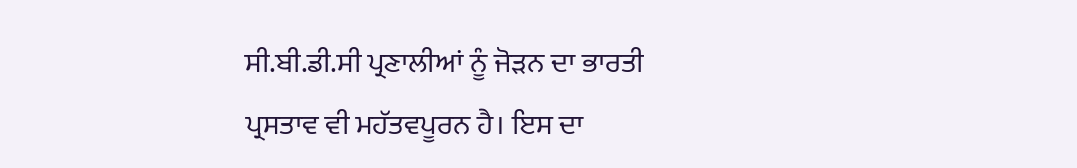ਸੀ.ਬੀ.ਡੀ.ਸੀ ਪ੍ਰਣਾਲੀਆਂ ਨੂੰ ਜੋੜਨ ਦਾ ਭਾਰਤੀ ਪ੍ਰਸਤਾਵ ਵੀ ਮਹੱਤਵਪੂਰਨ ਹੈ। ਇਸ ਦਾ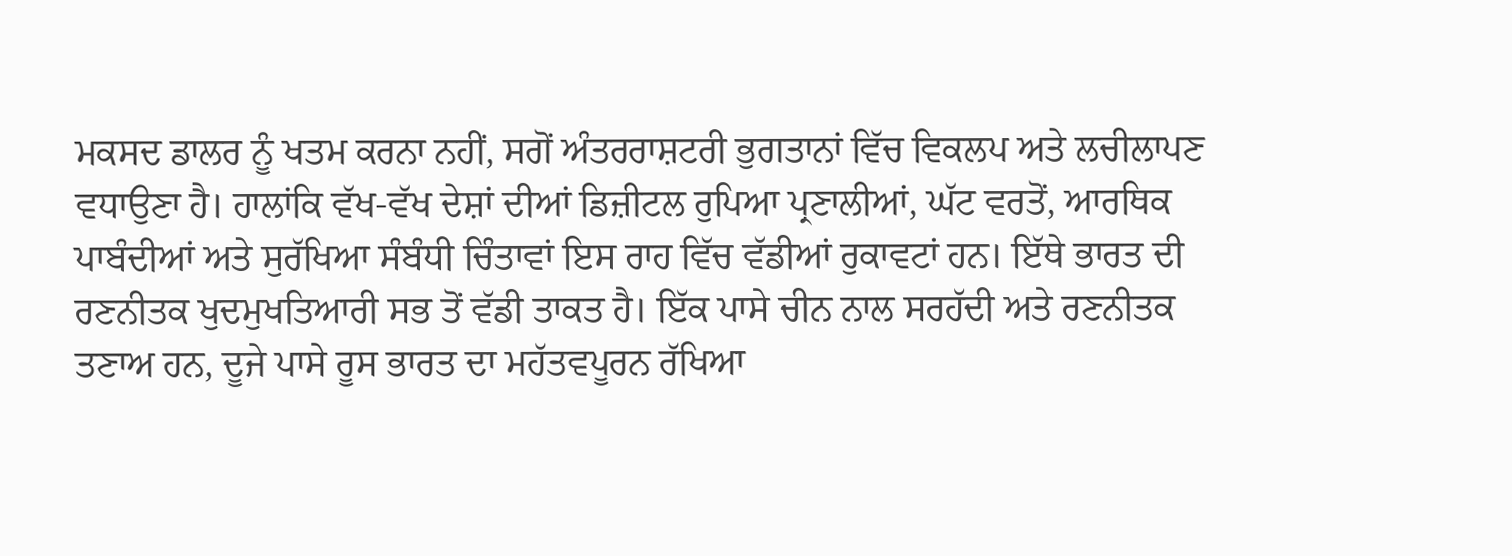ਮਕਸਦ ਡਾਲਰ ਨੂੰ ਖਤਮ ਕਰਨਾ ਨਹੀਂ, ਸਗੋਂ ਅੰਤਰਰਾਸ਼ਟਰੀ ਭੁਗਤਾਨਾਂ ਵਿੱਚ ਵਿਕਲਪ ਅਤੇ ਲਚੀਲਾਪਣ ਵਧਾਉਣਾ ਹੈ। ਹਾਲਾਂਕਿ ਵੱਖ-ਵੱਖ ਦੇਸ਼ਾਂ ਦੀਆਂ ਡਿਜ਼ੀਟਲ ਰੁਪਿਆ ਪ੍ਰਣਾਲੀਆਂ, ਘੱਟ ਵਰਤੋਂ, ਆਰਥਿਕ ਪਾਬੰਦੀਆਂ ਅਤੇ ਸੁਰੱਖਿਆ ਸੰਬੰਧੀ ਚਿੰਤਾਵਾਂ ਇਸ ਰਾਹ ਵਿੱਚ ਵੱਡੀਆਂ ਰੁਕਾਵਟਾਂ ਹਨ। ਇੱਥੇ ਭਾਰਤ ਦੀ ਰਣਨੀਤਕ ਖੁਦਮੁਖਤਿਆਰੀ ਸਭ ਤੋਂ ਵੱਡੀ ਤਾਕਤ ਹੈ। ਇੱਕ ਪਾਸੇ ਚੀਨ ਨਾਲ ਸਰਹੱਦੀ ਅਤੇ ਰਣਨੀਤਕ ਤਣਾਅ ਹਨ, ਦੂਜੇ ਪਾਸੇ ਰੂਸ ਭਾਰਤ ਦਾ ਮਹੱਤਵਪੂਰਨ ਰੱਖਿਆ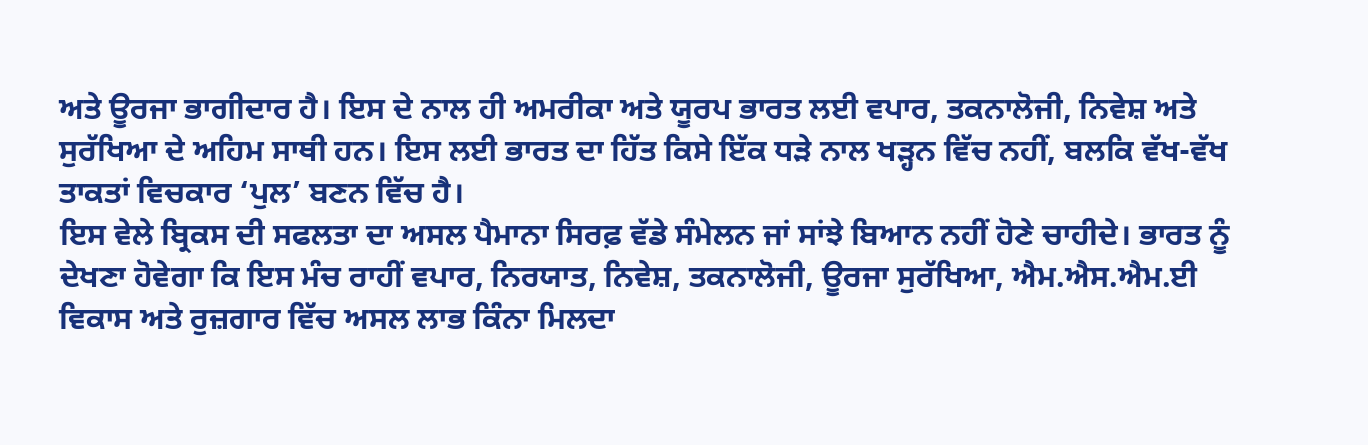ਅਤੇ ਊਰਜਾ ਭਾਗੀਦਾਰ ਹੈ। ਇਸ ਦੇ ਨਾਲ ਹੀ ਅਮਰੀਕਾ ਅਤੇ ਯੂਰਪ ਭਾਰਤ ਲਈ ਵਪਾਰ, ਤਕਨਾਲੋਜੀ, ਨਿਵੇਸ਼ ਅਤੇ ਸੁਰੱਖਿਆ ਦੇ ਅਹਿਮ ਸਾਥੀ ਹਨ। ਇਸ ਲਈ ਭਾਰਤ ਦਾ ਹਿੱਤ ਕਿਸੇ ਇੱਕ ਧੜੇ ਨਾਲ ਖੜ੍ਹਨ ਵਿੱਚ ਨਹੀਂ, ਬਲਕਿ ਵੱਖ-ਵੱਖ ਤਾਕਤਾਂ ਵਿਚਕਾਰ ‘ਪੁਲ’ ਬਣਨ ਵਿੱਚ ਹੈ।
ਇਸ ਵੇਲੇ ਬ੍ਰਿਕਸ ਦੀ ਸਫਲਤਾ ਦਾ ਅਸਲ ਪੈਮਾਨਾ ਸਿਰਫ਼ ਵੱਡੇ ਸੰਮੇਲਨ ਜਾਂ ਸਾਂਝੇ ਬਿਆਨ ਨਹੀਂ ਹੋਣੇ ਚਾਹੀਦੇ। ਭਾਰਤ ਨੂੰ ਦੇਖਣਾ ਹੋਵੇਗਾ ਕਿ ਇਸ ਮੰਚ ਰਾਹੀਂ ਵਪਾਰ, ਨਿਰਯਾਤ, ਨਿਵੇਸ਼, ਤਕਨਾਲੋਜੀ, ਊਰਜਾ ਸੁਰੱਖਿਆ, ਐਮ.ਐਸ.ਐਮ.ਈ ਵਿਕਾਸ ਅਤੇ ਰੁਜ਼ਗਾਰ ਵਿੱਚ ਅਸਲ ਲਾਭ ਕਿੰਨਾ ਮਿਲਦਾ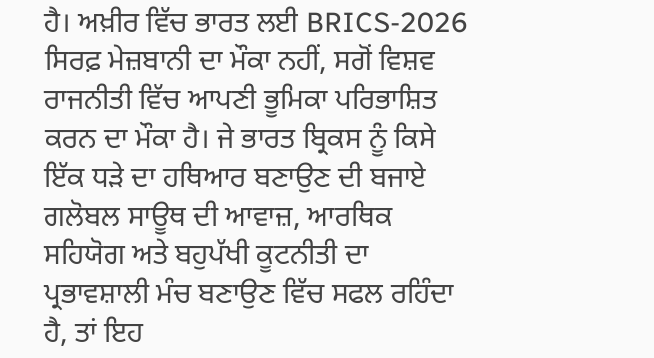ਹੈ। ਅਖ਼ੀਰ ਵਿੱਚ ਭਾਰਤ ਲਈ BRICS-2026 ਸਿਰਫ਼ ਮੇਜ਼ਬਾਨੀ ਦਾ ਮੌਕਾ ਨਹੀਂ, ਸਗੋਂ ਵਿਸ਼ਵ ਰਾਜਨੀਤੀ ਵਿੱਚ ਆਪਣੀ ਭੂਮਿਕਾ ਪਰਿਭਾਸ਼ਿਤ ਕਰਨ ਦਾ ਮੌਕਾ ਹੈ। ਜੇ ਭਾਰਤ ਬ੍ਰਿਕਸ ਨੂੰ ਕਿਸੇ ਇੱਕ ਧੜੇ ਦਾ ਹਥਿਆਰ ਬਣਾਉਣ ਦੀ ਬਜਾਏ ਗਲੋਬਲ ਸਾਊਥ ਦੀ ਆਵਾਜ਼, ਆਰਥਿਕ ਸਹਿਯੋਗ ਅਤੇ ਬਹੁਪੱਖੀ ਕੂਟਨੀਤੀ ਦਾ ਪ੍ਰਭਾਵਸ਼ਾਲੀ ਮੰਚ ਬਣਾਉਣ ਵਿੱਚ ਸਫਲ ਰਹਿੰਦਾ ਹੈ, ਤਾਂ ਇਹ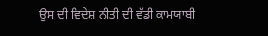ਉਸ ਦੀ ਵਿਦੇਸ਼ ਨੀਤੀ ਦੀ ਵੱਡੀ ਕਾਮਯਾਬੀ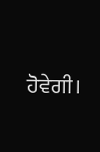ਹੋਵੇਗੀ।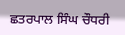ਛਤਰਪਾਲ ਸਿੰਘ ਚੌਧਰੀ